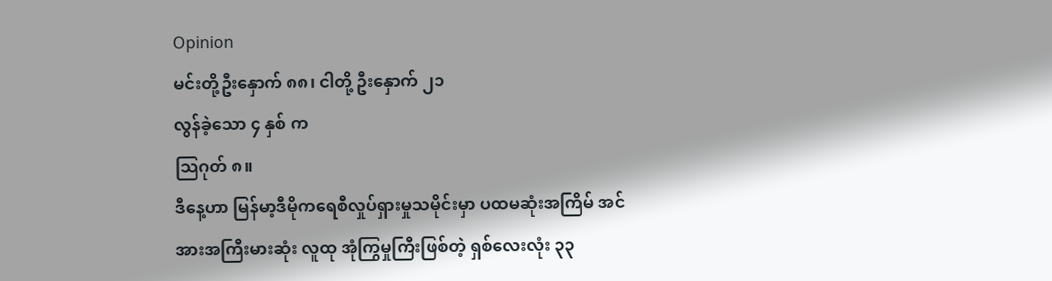Opinion
မင်းတို့ဦးနှောက် ၈၈၊ ငါတို့ ဦးနှောက် ၂၁
လွန်ခဲ့သော ၄ နှစ် က
သြဂုတ် ၈။
ဒီနေ့ဟာ မြန်မာ့ဒီမိုကရေစီလှုပ်ရှားမှုသမိုင်းမှာ ပထမဆုံးအကြိမ် အင်အားအကြီးမားဆုံး လူထု အုံကြွမှုကြီးဖြစ်တဲ့ ရှစ်လေးလုံး ၃၃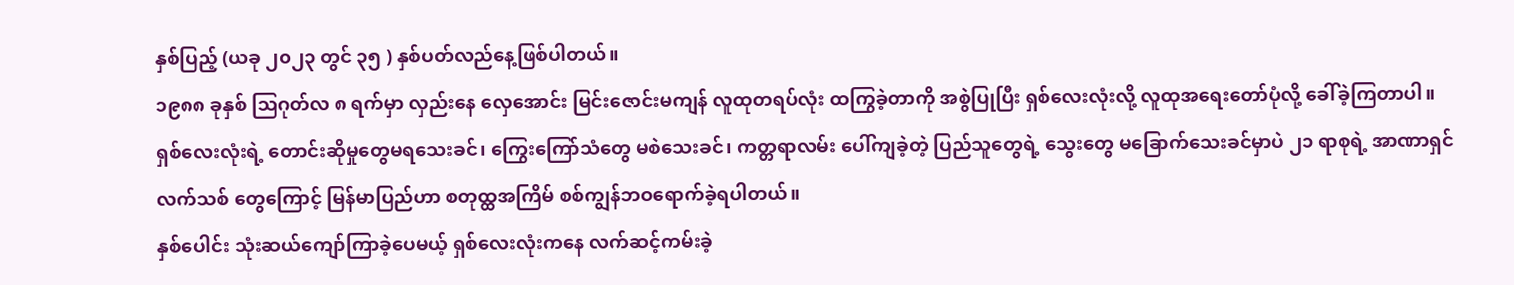နှစ်ပြည့် (ယခု ၂၀၂၃ တွင် ၃၅ ) နှစ်ပတ်လည်နေ့ဖြစ်ပါတယ်။
၁၉၈၈ ခုနှစ် သြဂုတ်လ ၈ ရက်မှာ လှည်းနေ လှေအောင်း မြင်းဇောင်းမကျန် လူထုတရပ်လုံး ထကြွခဲ့တာကို အစွဲပြုပြီး ရှစ်လေးလုံးလို့ လူထုအရေးတော်ပုံလို့ ခေါ်ခဲ့ကြတာပါ။
ရှစ်လေးလုံးရဲ့ တောင်းဆိုမှုတွေမရသေးခင်၊ ကြွေးကြော်သံတွေ မစဲသေးခင်၊ ကတ္တရာလမ်း ပေါ်ကျခဲ့တဲ့ ပြည်သူတွေရဲ့ သွေးတွေ မခြောက်သေးခင်မှာပဲ ၂၁ ရာစုရဲ့ အာဏာရှင် လက်သစ် တွေကြောင့် မြန်မာပြည်ဟာ စတုထ္ထအကြိမ် စစ်ကျွန်ဘဝရောက်ခဲ့ရပါတယ်။
နှစ်ပေါင်း သုံးဆယ်ကျော်ကြာခဲ့ပေမယ့် ရှစ်လေးလုံးကနေ လက်ဆင့်ကမ်းခဲ့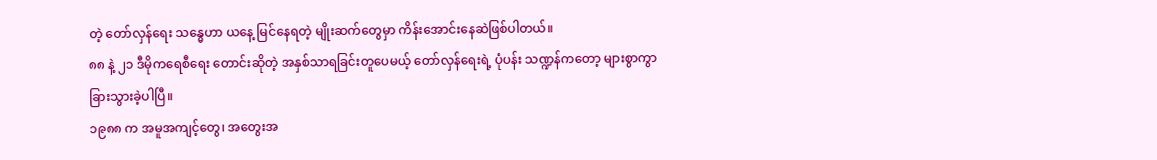တဲ့ တော်လှန်ရေး သန္ဓေဟာ ယနေ့ မြင်နေရတဲ့ မျိုးဆက်တွေမှာ ကိန်းအောင်းနေဆဲဖြစ်ပါတယ်။
၈၈ နဲ့ ၂၁ ဒီမိုကရေစီရေး တောင်းဆိုတဲ့ အနှစ်သာရခြင်းတူပေမယ့် တော်လှန်ရေးရဲ့ ပုံပန်း သဏ္ဍန်ကတော့ များစွာကွာခြားသွားခဲ့ပါပြီ။
၁၉၈၈ က အမူအကျင့်တွေ၊ အတွေးအ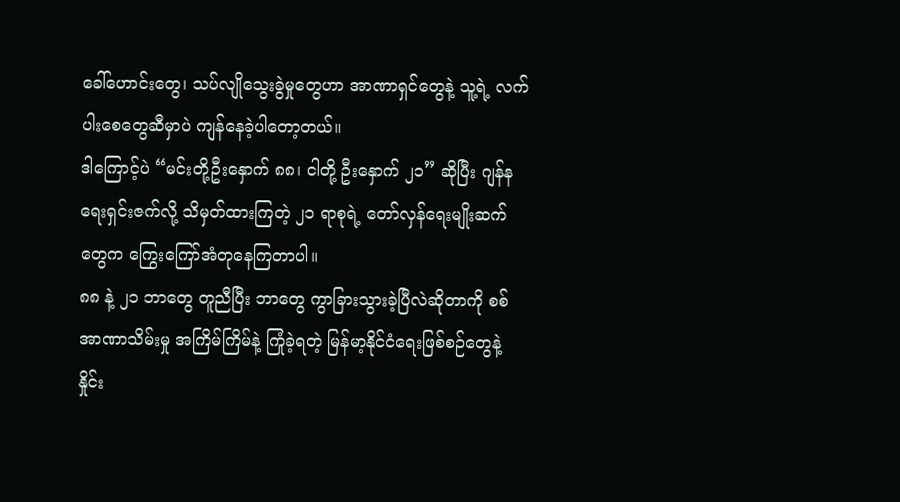ခေါ်ဟောင်းတွေ၊ သပ်လျိုသွေးခွဲမှုတွေဟာ အာဏာရှင်တွေနဲ့ သူ့ရဲ့ လက်ပါးစေတွေဆီမှာပဲ ကျန်နေခဲ့ပါတော့တယ်။
ဒါကြောင့်ပဲ “မင်းတို့ဦးနှောက် ၈၈၊ ငါတို့ ဦးနှောက် ၂၁” ဆိုပြီး ဂျန်နရေးရှင်းဇက်လို့ သိမှတ်ထားကြတဲ့ ၂၁ ရာစုရဲ့ တော်လှန်ရေးမျိုးဆက်တွေက ကြွေးကြော်အံတုနေကြတာပါ။
၈၈ နဲ့ ၂၁ ဘာတွေ တူညီပြီး ဘာတွေ ကွာခြားသွားခဲ့ပြီလဲဆိုတာကို စစ်အာဏာသိမ်းမှု အကြိမ်ကြိမ်နဲ့ ကြုံခဲ့ရတဲ့ မြန်မာ့နိုင်ငံရေးဖြစ်စဉ်တွေနဲ့ နှိုင်း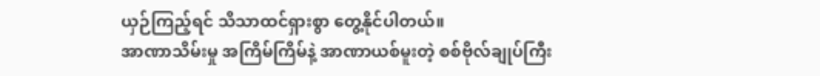ယှဉ်ကြည့်ရင် သိသာထင်ရှားစွာ တွေ့နိုင်ပါတယ်။
အာဏာသိမ်းမှု အကြိမ်ကြိမ်နဲ့ အာဏာယစ်မူးတဲ့ စစ်ဗိုလ်ချုပ်ကြီး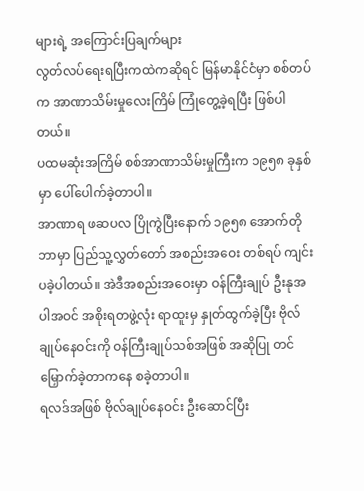များရဲ့ အကြောင်းပြချက်များ
လွတ်လပ်ရေးရပြီးကထဲကဆိုရင် မြန်မာနိုင်ငံမှာ စစ်တပ်က အာဏာသိမ်းမှုလေးကြိမ် ကြုံတွေ့ခဲ့ရပြီး ဖြစ်ပါတယ်။
ပထမဆုံးအကြိမ် စစ်အာဏာသိမ်းမှုကြီးက ၁၉၅၈ ခုနှစ် မှာ ပေါ်ပေါက်ခဲ့တာပါ။
အာဏာရ ဖဆပလ ပြိုကွဲပြီးနောက် ၁၉၅၈ အောက်တိုဘာမှာ ပြည်သူ့လွှတ်တော် အစည်းအဝေး တစ်ရပ် ကျင်းပခဲ့ပါတယ်။ အဲဒီအစည်းအဝေးမှာ ဝန်ကြီးချုပ် ဦးနုအပါအဝင် အစိုးရတဖွဲ့လုံး ရာထူးမှ နှုတ်ထွက်ခဲ့ပြီး ဗိုလ်ချုပ်နေဝင်းကို ဝန်ကြီးချုပ်သစ်အဖြစ် အဆိုပြု တင်မြှောက်ခဲ့တာကနေ စခဲ့တာပါ။
ရလဒ်အဖြစ် ဗိုလ်ချုပ်နေဝင်း ဦးဆောင်ပြီး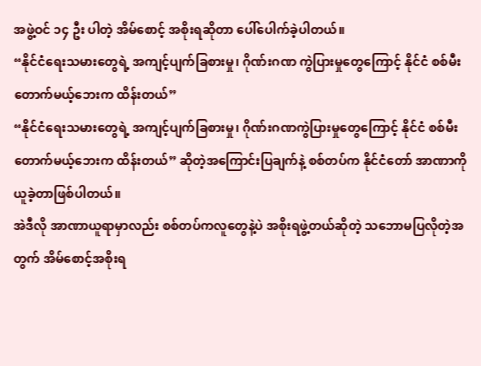အဖွဲ့ဝင် ၁၄ ဦး ပါတဲ့ အိမ်စောင့် အစိုးရဆိုတာ ပေါ်ပေါက်ခဲ့ပါတယ်။
“နိုင်ငံရေးသမားတွေရဲ့ အကျင့်ပျက်ခြစားမှု၊ ဂိုဏ်းဂဏ ကွဲပြားမှုတွေကြောင့် နိုင်ငံ စစ်မီး တောက်မယ့်ဘေးက ထိန်းတယ်”
“နိုင်ငံရေးသမားတွေရဲ့ အကျင့်ပျက်ခြစားမှု၊ ဂိုဏ်းဂဏကွဲပြားမှုတွေကြောင့် နိုင်ငံ စစ်မီး တောက်မယ့်ဘေးက ထိန်းတယ်” ဆိုတဲ့အကြောင်းပြချက်နဲ့ စစ်တပ်က နိုင်ငံတော် အာဏာကို ယူခဲ့တာဖြစ်ပါတယ်။
အဲဒီလို အာဏာယူရာမှာလည်း စစ်တပ်ကလူတွေနဲ့ပဲ အစိုးရဖွဲ့တယ်ဆိုတဲ့ သဘောမပြလိုတဲ့အတွက် အိမ်စောင့်အစိုးရ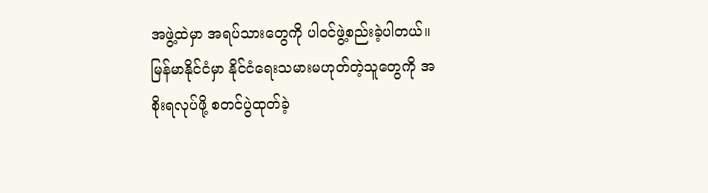အဖွဲ့ထဲမှာ အရပ်သားတွေကို ပါဝင်ဖွဲ့စည်းခဲ့ပါတယ်။
မြန်မာနိုင်ငံမှာ နိုင်ငံရေးသမားမဟုတ်တဲ့သူတွေကို အစိုးရလုပ်ဖို့ စတင်ပွဲထုတ်ခဲ့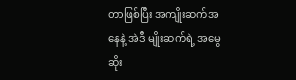တာဖြစ်ပြီး အကျိုးဆက်အနေနဲ့ အဲဒီ မျိုးဆက်ရဲ့ အမွေဆိုး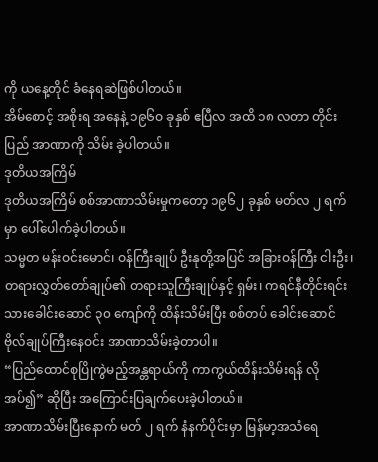ကို ယနေ့တိုင် ခံနေရဆဲဖြစ်ပါတယ်။
အိမ်စောင့် အစိုးရ အနေနဲ့ ၁၉၆ဝ ခုနှစ် ဧပြီလ အထိ ၁၈ လတာ တိုင်းပြည် အာဏာကို သိမ်း ခဲ့ပါတယ်။
ဒုတိယအကြိမ်
ဒုတိယအကြိမ် စစ်အာဏာသိမ်းမှုကတော့ ၁၉၆၂ ခုနှစ် မတ်လ ၂ ရက်မှာ ပေါ်ပေါက်ခဲ့ပါတယ်။
သမ္မတ မန်းဝင်းမောင်၊ ဝန်ကြီးချုပ် ဦးနုတို့အပြင် အခြားဝန်ကြီး ငါးဦး၊ တရားလွှတ်တော်ချုပ်၏ တရားသူကြီးချုပ်နှင့် ရှမ်း၊ ကရင်နီတိုင်းရင်းသားခေါင်းဆောင် ၃၀ ကျော်ကို ထိန်းသိမ်းပြီး စစ်တပ် ခေါင်းဆောင် ဗိုလ်ချုပ်ကြီးနေဝင်း အာဏာသိမ်းခဲ့တာပါ။
“ပြည်ထောင်စုပြိုကွဲမည့်အန္တရာယ်ကို ကာကွယ်ထိန်းသိမ်းရန် လိုအပ်၍” ဆိုပြီး အကြောင်းပြချက်ပေးခဲ့ပါတယ်။
အာဏာသိမ်းပြီးနောက် မတ် ၂ ရက် နံနက်ပိုင်းမှာ မြန်မာ့အသံရေ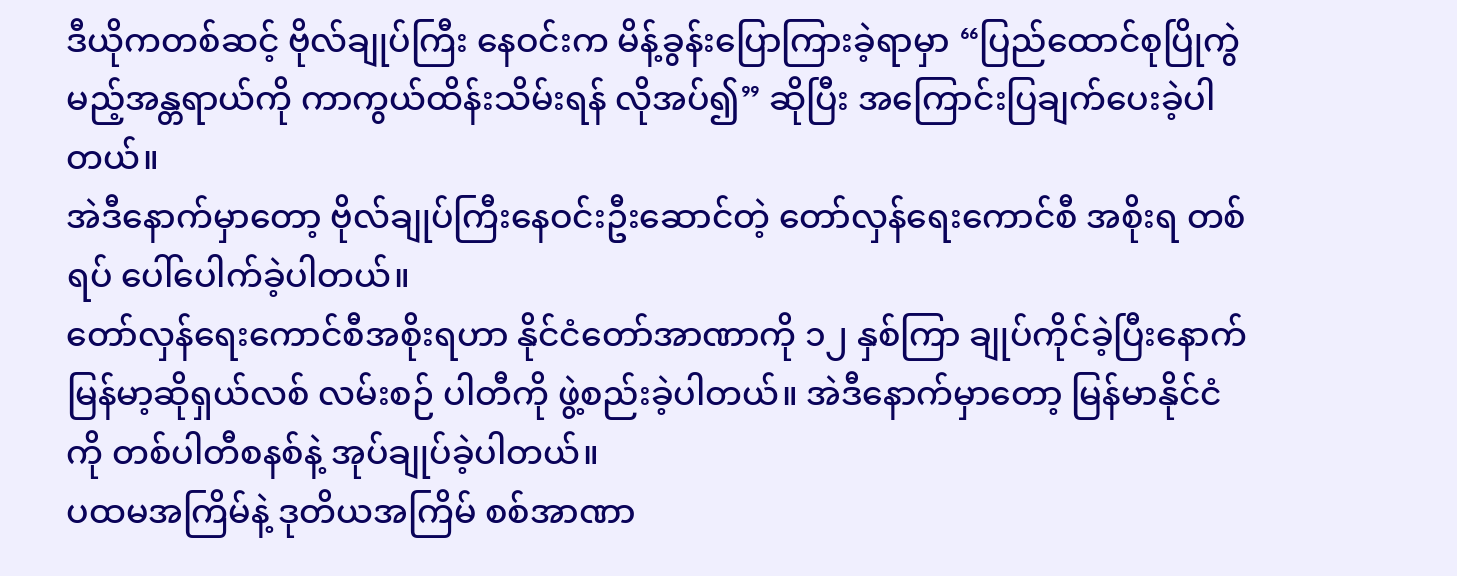ဒီယိုကတစ်ဆင့် ဗိုလ်ချုပ်ကြီး နေဝင်းက မိန့်ခွန်းပြောကြားခဲ့ရာမှာ “ပြည်ထောင်စုပြိုကွဲမည့်အန္တရာယ်ကို ကာကွယ်ထိန်းသိမ်းရန် လိုအပ်၍” ဆိုပြီး အကြောင်းပြချက်ပေးခဲ့ပါတယ်။
အဲဒီနောက်မှာတော့ ဗိုလ်ချုပ်ကြီးနေဝင်းဦးဆောင်တဲ့ တော်လှန်ရေးကောင်စီ အစိုးရ တစ်ရပ် ပေါ်ပေါက်ခဲ့ပါတယ်။
တော်လှန်ရေးကောင်စီအစိုးရဟာ နိုင်ငံတော်အာဏာကို ၁၂ နှစ်ကြာ ချုပ်ကိုင်ခဲ့ပြီးနောက် မြန်မာ့ဆိုရှယ်လစ် လမ်းစဉ် ပါတီကို ဖွဲ့စည်းခဲ့ပါတယ်။ အဲဒီနောက်မှာတော့ မြန်မာနိုင်ငံကို တစ်ပါတီစနစ်နဲ့ အုပ်ချုပ်ခဲ့ပါတယ်။
ပထမအကြိမ်နဲ့ ဒုတိယအကြိမ် စစ်အာဏာ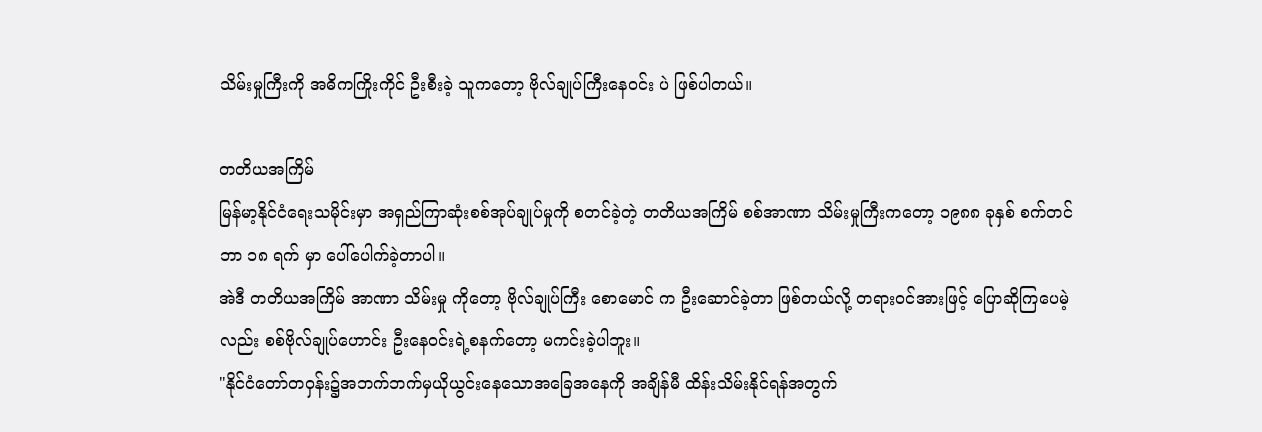သိမ်းမှုကြီးကို အဓိကကြိုးကိုင် ဦးစီးခဲ့ သူကတော့ ဗိုလ်ချုပ်ကြီးနေဝင်း ပဲ ဖြစ်ပါတယ်။

တတိယအကြိမ်
မြန်မာ့နိုင်ငံရေးသမိုင်းမှာ အရှည်ကြာဆုံးစစ်အုပ်ချုပ်မှုကို စတင်ခဲ့တဲ့ တတိယအကြိမ် စစ်အာဏာ သိမ်းမှုကြီးကတော့ ၁၉၈၈ ခုနှစ် စက်တင်ဘာ ၁၈ ရက် မှာ ပေါ်ပေါက်ခဲ့တာပါ။
အဲဒီ တတိယအကြိမ် အာဏာ သိမ်းမှု ကိုတော့ ဗိုလ်ချုပ်ကြီး စောမောင် က ဦးဆောင်ခဲ့တာ ဖြစ်တယ်လို့ တရားဝင်အားဖြင့် ပြောဆိုကြပေမဲ့လည်း စစ်ဗိုလ်ချုပ်ဟောင်း ဦးနေဝင်းရဲ့စနက်တော့ မကင်းခဲ့ပါဘူး။
"နိုင်ငံတော်တဝှန်း၌အဘက်ဘက်မှယိုယွင်းနေသောအခြေအနေကို အချိန်မီ ထိန်းသိမ်းနိုင်ရန်အတွက်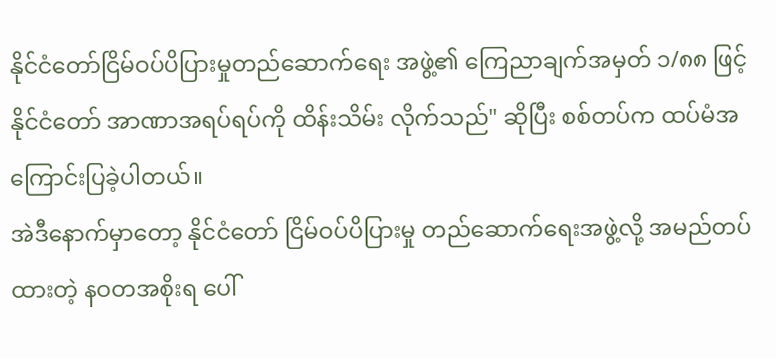နိုင်ငံတော်ငြိမ်ဝပ်ပိပြားမှုတည်ဆောက်ရေး အဖွဲ့၏ ကြေညာချက်အမှတ် ၁/၈၈ ဖြင့် နိုင်ငံတော် အာဏာအရပ်ရပ်ကို ထိန်းသိမ်း လိုက်သည်" ဆိုပြီး စစ်တပ်က ထပ်မံအကြောင်းပြခဲ့ပါတယ်။
အဲဒီနောက်မှာတော့ နိုင်ငံတော် ငြိမ်ဝပ်ပိပြားမှု တည်ဆောက်ရေးအဖွဲ့လို့ အမည်တပ်ထားတဲ့ နဝတအစိုးရ ပေါ်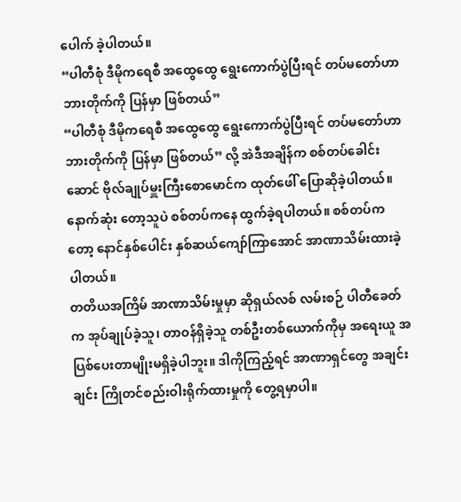ပေါက် ခဲ့ပါတယ်။
“ပါတီစုံ ဒီမိုကရေစီ အထွေထွေ ရွေးကောက်ပွဲပြီးရင် တပ်မတော်ဟာ ဘားတိုက်ကို ပြန်မှာ ဖြစ်တယ်”
“ပါတီစုံ ဒီမိုကရေစီ အထွေထွေ ရွေးကောက်ပွဲပြီးရင် တပ်မတော်ဟာ ဘားတိုက်ကို ပြန်မှာ ဖြစ်တယ်” လို့ အဲဒီအချိန်က စစ်တပ်ခေါင်းဆောင် ဗိုလ်ချုပ်မှူးကြီးစောမောင်က ထုတ်ဖေါ် ပြောဆိုခဲ့ပါတယ်။ နောက်ဆုံး တော့သူပဲ စစ်တပ်ကနေ ထွက်ခဲ့ရပါတယ်။ စစ်တပ်ကတော့ နောင်နှစ်ပေါင်း နှစ်ဆယ်ကျော်ကြာအောင် အာဏာသိမ်းထားခဲ့ပါတယ်။
တတိယအကြိမ် အာဏာသိမ်းမှုမှာ ဆိုရှယ်လစ် လမ်းစဉ် ပါတီခေတ်က အုပ်ချုပ်ခဲ့သူ၊ တာဝန်ရှိခဲ့သူ တစ်ဦးတစ်ယောက်ကိုမှ အရေးယူ အပြစ်ပေးတာမျိုးမရှိခဲ့ပါဘူး။ ဒါကိုကြည့်ရင် အာဏာရှင်တွေ အချင်းချင်း ကြိုတင်စည်းဝါးရိုက်ထားမှုကို တွေ့ရမှာပါ။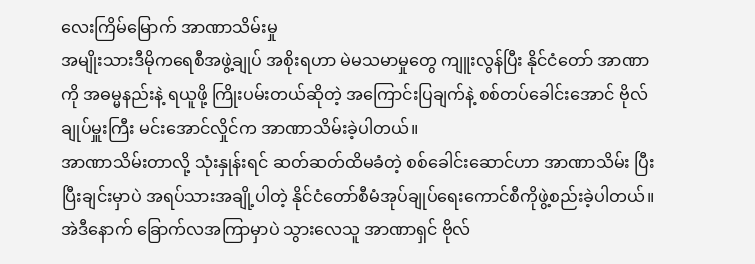လေးကြိမ်မြောက် အာဏာသိမ်းမှု
အမျိုးသားဒီမိုကရေစီအဖွဲ့ချုပ် အစိုးရဟာ မဲမသမာမှုတွေ ကျူးလွန်ပြီး နိုင်ငံတော် အာဏာကို အဓမ္မနည်းနဲ့ ရယူဖို့ ကြိုးပမ်းတယ်ဆိုတဲ့ အကြောင်းပြချက်နဲ့ စစ်တပ်ခေါင်းအောင် ဗိုလ်ချုပ်မှူးကြီး မင်းအောင်လှိုင်က အာဏာသိမ်းခဲ့ပါတယ်။
အာဏာသိမ်းတာလို့ သုံးနှုန်းရင် ဆတ်ဆတ်ထိမခံတဲ့ စစ်ခေါင်းဆောင်ဟာ အာဏာသိမ်း ပြီးပြီးချင်းမှာပဲ အရပ်သားအချို့ပါတဲ့ နိုင်ငံတော်စီမံအုပ်ချုပ်ရေးကောင်စီကိုဖွဲ့စည်းခဲ့ပါတယ်။
အဲဒီနောက် ခြောက်လအကြာမှာပဲ သွားလေသူ အာဏာရှင် ဗိုလ်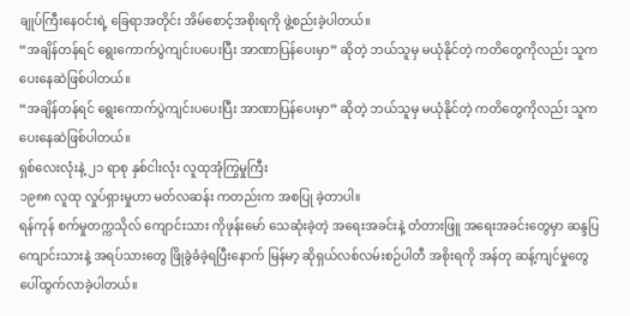ချုပ်ကြီးနေဝင်းရဲ့ ခြေရာအတိုင်း အိမ်စောင့်အစိုးရကို ဖွဲ့စည်းခဲ့ပါတယ်။
“အချိန်တန်ရင် ရွေးကောက်ပွဲကျင်းပပေးပြီး အာဏာပြန်ပေးမှာ” ဆိုတဲ့ ဘယ်သူမှ မယုံနိုင်တဲ့ ကတိတွေကိုလည်း သူက ပေးနေဆဲဖြစ်ပါတယ်။
“အချိန်တန်ရင် ရွေးကောက်ပွဲကျင်းပပေးပြီး အာဏာပြန်ပေးမှာ” ဆိုတဲ့ ဘယ်သူမှ မယုံနိုင်တဲ့ ကတိတွေကိုလည်း သူက ပေးနေဆဲဖြစ်ပါတယ်။
ရှစ်လေးလုံးနဲ့ ၂၁ ရာစု နှစ်ငါးလုံး လူထုအုံကြွမှုကြီး
၁၉၈၈ လူထု လှုပ်ရှားမှုဟာ မတ်လဆန်း ကတည်းက အစပြု ခဲ့တာပါ။
ရန်ကုန် စက်မှုတက္ကသိုလ် ကျောင်းသား ကိုဖုန်းမော် သေဆုံးခဲ့တဲ့ အရေးအခင်းနဲ့ တံတားဖြူ အရေးအခင်းတွေမှာ ဆန္ဒပြ ကျောင်းသားနဲ့ အရပ်သားတွေ ဖြိုခွဲခံခဲ့ရပြီးနောက် မြန်မာ့ ဆိုရှယ်လစ်လမ်းစဉ်ပါတီ အစိုးရကို အန်တု ဆန့်ကျင်မှုတွေ ပေါ်ထွက်လာခဲ့ပါတယ်။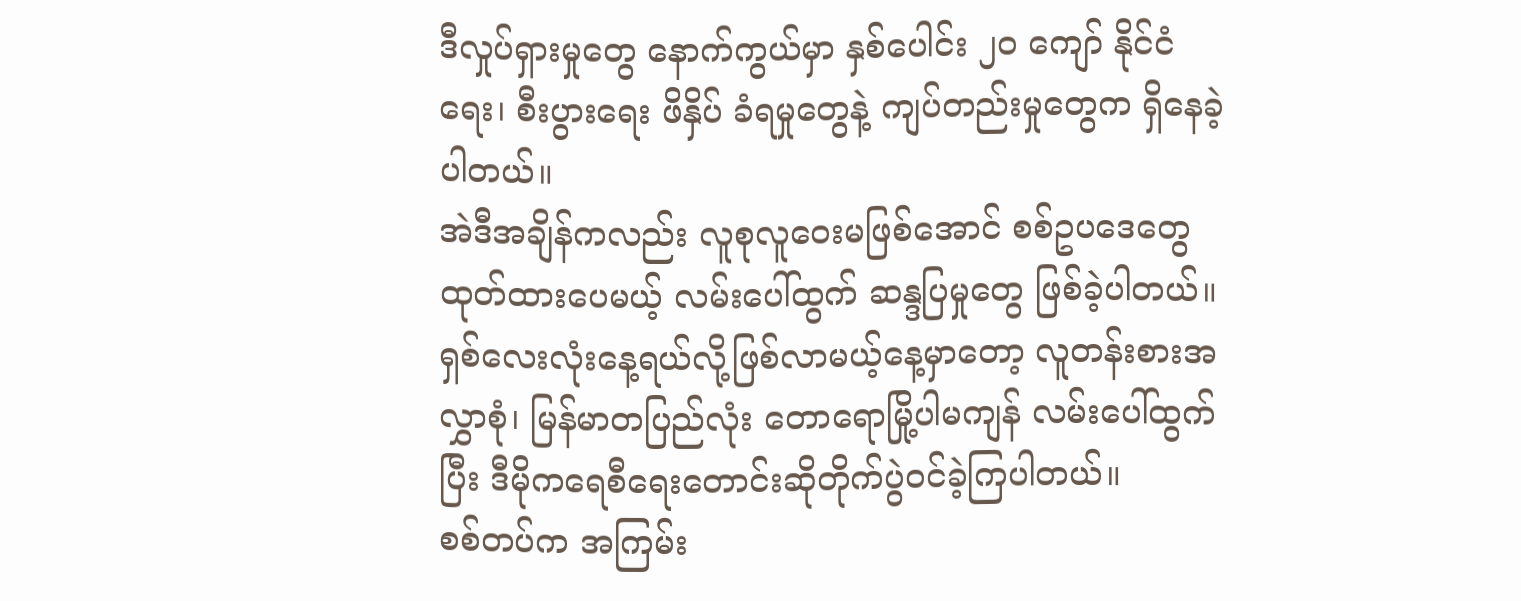ဒီလှုပ်ရှားမှုတွေ နောက်ကွယ်မှာ နှစ်ပေါင်း ၂ဝ ကျော် နိုင်ငံရေး၊ စီးပွားရေး ဖိနှိပ် ခံရမှုတွေနဲ့ ကျပ်တည်းမှုတွေက ရှိနေခဲ့ပါတယ်။
အဲဒီအချိန်ကလည်း လူစုလူဝေးမဖြစ်အောင် စစ်ဥပဒေတွေ ထုတ်ထားပေမယ့် လမ်းပေါ်ထွက် ဆန္ဒပြမှုတွေ ဖြစ်ခဲ့ပါတယ်။
ရှစ်လေးလုံးနေ့ရယ်လို့ဖြစ်လာမယ့်နေ့မှာတော့ လူတန်းစားအလွှာစုံ၊ မြန်မာတပြည်လုံး တောရောမြို့ပါမကျန် လမ်းပေါ်ထွက်ပြီး ဒီမိုကရေစီရေးတောင်းဆိုတိုက်ပွဲဝင်ခဲ့ကြပါတယ်။
စစ်တပ်က အကြမ်း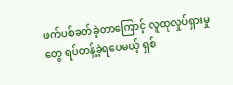ဖက်ပစ်ခတ်ခဲ့တာကြောင့် လူထုလှုပ်ရှားမှုတွေ ရပ်တန့်ခဲ့ရပေမယ့် ရှစ်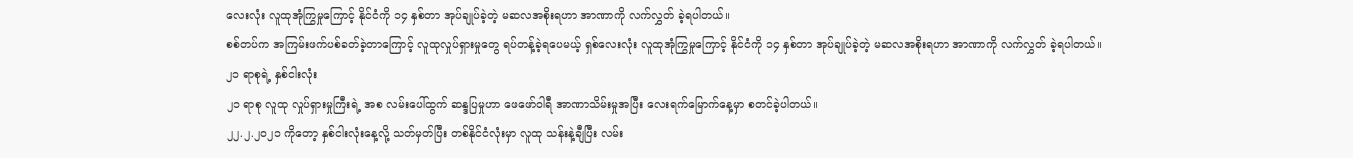လေးလုံး လူထုအုံကြွမှုကြောင့် နိုင်ငံကို ၁၄ နှစ်တာ အုပ်ချုပ်ခဲ့တဲ့ မဆလအစိုးရဟာ အာဏာကို လက်လွှတ် ခဲ့ရပါတယ်။
စစ်တပ်က အကြမ်းဖက်ပစ်ခတ်ခဲ့တာကြောင့် လူထုလှုပ်ရှားမှုတွေ ရပ်တန့်ခဲ့ရပေမယ့် ရှစ်လေးလုံး လူထုအုံကြွမှုကြောင့် နိုင်ငံကို ၁၄ နှစ်တာ အုပ်ချုပ်ခဲ့တဲ့ မဆလအစိုးရဟာ အာဏာကို လက်လွှတ် ခဲ့ရပါတယ်။
၂၁ ရာစုရဲ့ နှစ်ငါးလုံး
၂၁ ရာစု လူထု လှုပ်ရှားမှုကြီးရဲ့ အစ လမ်းပေါ်ထွက် ဆန္ဒပြမှုဟာ ဖေဖော်ဝါရီ အာဏာသိမ်းမှုအပြီး လေးရက်မြောက်နေ့မှာ စတင်ခဲ့ပါတယ်။
၂၂.၂.၂၀၂၁ ကိုတော့ နှစ်ငါးလုံးနေ့လို့ သတ်မှတ်ပြီး တစ်နိုင်ငံလုံးမှာ လူထု သန်းနဲ့ချီပြီး လမ်း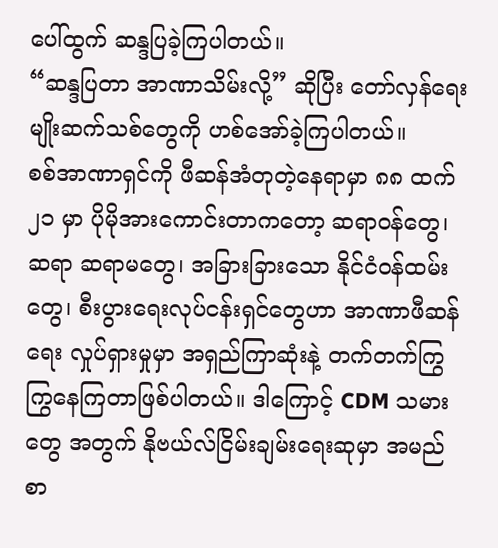ပေါ်ထွက် ဆန္ဒပြခဲ့ကြပါတယ်။
“ဆန္ဒပြတာ အာဏာသိမ်းလို့” ဆိုပြီး တော်လှန်ရေးမျိုးဆက်သစ်တွေကို ဟစ်အော်ခဲ့ကြပါတယ်။
စစ်အာဏာရှင်ကို ဖီဆန်အံတုတဲ့နေရာမှာ ၈၈ ထက် ၂၁ မှာ ပိုမိုအားကောင်းတာကတော့ ဆရာဝန်တွေ၊ ဆရာ ဆရာမတွေ၊ အခြားခြားသော နိုင်ငံဝန်ထမ်းတွေ၊ စီးပွားရေးလုပ်ငန်းရှင်တွေဟာ အာဏာဖီဆန်ရေး လှုပ်ရှားမှုမှာ အရှည်ကြာဆုံးနဲ့ တက်တက်ကြွကြွနေကြတာဖြစ်ပါတယ်။ ဒါကြောင့် CDM သမားတွေ အတွက် နိုဗယ်လ်ငြိမ်းချမ်းရေးဆုမှာ အမည် စာ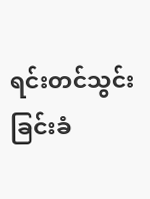ရင်းတင်သွင်းခြင်းခံ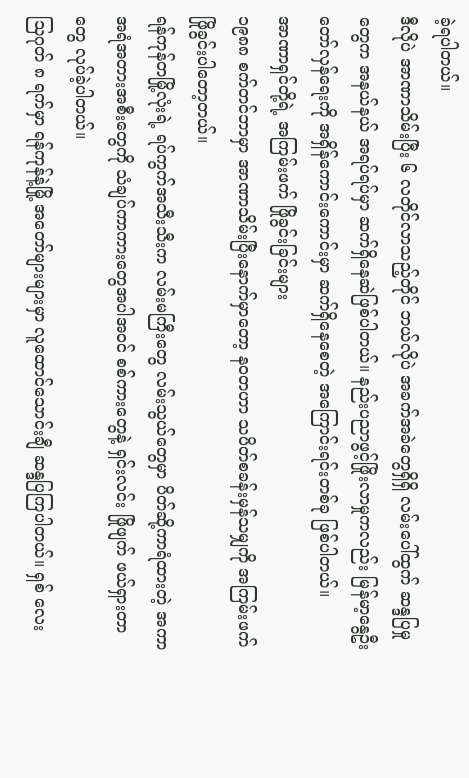ခဲ့ရပါတယ်။
ဒီလိုပဲ အာဏာသိမ်းပြီး ၆ လတိုင်လာသည့်တိုင် ဘယ်လိုပဲ အခက်အခဲတွေရှိရှိ လမ်းပေါ်ထွက် ဆန္ဒပြမှုတွေက အနယ်နယ် အရပ်ရပ်မှာ ဆက်ရှိနေဆဲဖြစ်ပါတယ်။ နည်းပညာဖွင့်ဖြိုးလာမှုကလည်း မြန်မာ့နွေဦးတော်လှန်ရေးကို အရှိန်ကောင်းကောင်းမှာ ဆက်ရှိနေစေတဲ့ အကြောင်းရင်းတစ်ခု ဖြစ်ပါတယ်။
အာဏာရှင်တို့ရဲ့ အကြမ်းဖက် ဖြိုခွင်းခြင်းများ
၁၉၈၈ စက်တင်ဘာမှာ အာဏာသိမ်းပြီးနောက်မှာတော့ နဝတဟာ သပိတ်စခန်းမှန်သမျှကို အကြမ်းဖက် ဖြိုခွင်းပါတော့တယ်။
ရန်ကုန်တမြို့လုံးရဲ့ ရပ်ကွက်အသီးသီးက လမ်းမကြီးတွေ လမ်းသွယ်တွေမှာ ပိတ်ဆို့ကာရံထားတဲ့ အကာအရံအတားအစီးတွေကို သံချပ်ကာကားတွေအပါအဝင် စစ်ကားတွေနဲ့ ရှင်းလင်း ဖြိုဖျက် ဖယ်ရှားတာတွေ လုပ်ခဲ့ပါတယ်။
သြဂုတ် ၈ ရက်မှာ ရန်ကုန်နဲ့မြို့ အတော်များများမှာ လူထောင်သောင်းချီ ဆန္ဒပြကြပါတယ်။ ရှစ် လေး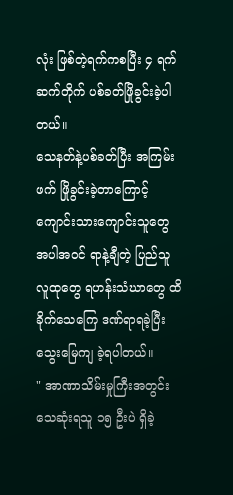လုံး ဖြစ်တဲ့ရက်ကစပြီး ၄ ရက် ဆက်တိုက် ပစ်ခတ်ဖြိုခွင်းခဲ့ပါတယ်။
သေနတ်နဲ့ပစ်ခတ်ပြီး အကြမ်းဖက် ဖြိုခွင်းခဲ့တာကြောင့် ကျောင်းသားကျောင်းသူတွေ အပါအဝင် ရာနဲ့ချီတဲ့ ပြည်သူလူထုတွေ ရဟန်းသံဃာတွေ ထိခိုက်သေကြေ ဒဏ်ရာရခဲ့ပြီး သွေးမြေကျ ခဲ့ရပါတယ်။
" အာဏာသိမ်းမှုကြီးအတွင်း သေဆုံးရသူ ၁၅ ဦးပဲ ရှိခဲ့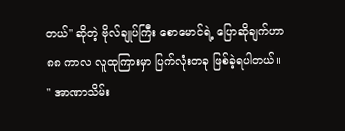တယ်" ဆိုတဲ့ ဗိုလ်ချုပ်ကြီး စောမောင်ရဲ့ ပြောဆိုချက်ဟာ ၈၈ ကာလ လူထုကြားမှာ ပြက်လုံးတခု ဖြစ်ခဲ့ရပါတယ်။
" အာဏာသိမ်း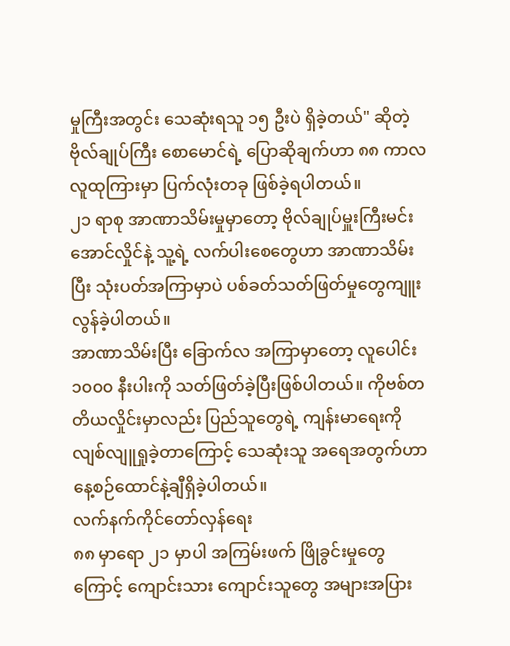မှုကြီးအတွင်း သေဆုံးရသူ ၁၅ ဦးပဲ ရှိခဲ့တယ်" ဆိုတဲ့ ဗိုလ်ချုပ်ကြီး စောမောင်ရဲ့ ပြောဆိုချက်ဟာ ၈၈ ကာလ လူထုကြားမှာ ပြက်လုံးတခု ဖြစ်ခဲ့ရပါတယ်။
၂၁ ရာစု အာဏာသိမ်းမှုမှာတော့ ဗိုလ်ချုပ်မှူးကြီးမင်းအောင်လှိုင်နဲ့ သူ့ရဲ့ လက်ပါးစေတွေဟာ အာဏာသိမ်းပြီး သုံးပတ်အကြာမှာပဲ ပစ်ခတ်သတ်ဖြတ်မှုတွေကျူးလွန်ခဲ့ပါတယ်။
အာဏာသိမ်းပြီး ခြောက်လ အကြာမှာတော့ လူပေါင်း ၁၀၀၀ နီးပါးကို သတ်ဖြတ်ခဲ့ပြီးဖြစ်ပါတယ်။ ကိုဗစ်တတိယလှိုင်းမှာလည်း ပြည်သူတွေရဲ့ ကျန်းမာရေးကို လျစ်လျူရှုခဲ့တာကြောင့် သေဆုံးသူ အရေအတွက်ဟာ နေ့စဉ်ထောင်နဲ့ချီရှိခဲ့ပါတယ်။
လက်နက်ကိုင်တော်လှန်ရေး
၈၈ မှာရော ၂၁ မှာပါ အကြမ်းဖက် ဖြိုခွင်းမှုတွေကြောင့် ကျောင်းသား ကျောင်းသူတွေ အများအပြား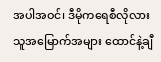အပါအဝင်၊ ဒီမိုကရေစီလိုလား သူအမြောက်အများ ထောင်နဲ့ချီ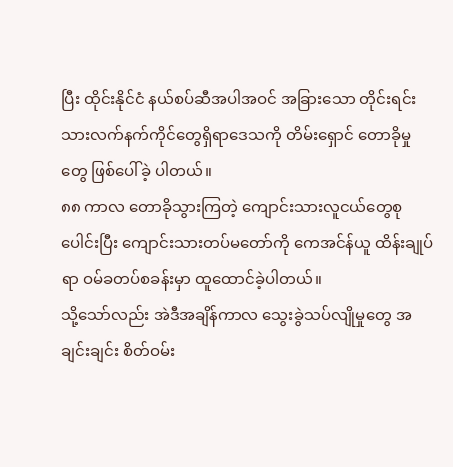ပြီး ထိုင်းနိုင်ငံ နယ်စပ်ဆီအပါအဝင် အခြားသော တိုင်းရင်းသားလက်နက်ကိုင်တွေရှိရာဒေသကို တိမ်းရှောင် တောခိုမှုတွေ ဖြစ်ပေါ်ခဲ့ ပါတယ်။
၈၈ ကာလ တောခိုသွားကြတဲ့ ကျောင်းသားလူငယ်တွေစုပေါင်းပြီး ကျောင်းသားတပ်မတော်ကို ကေအင်န်ယူ ထိန်းချုပ်ရာ ဝမ်ခတပ်စခန်းမှာ ထူထောင်ခဲ့ပါတယ်။
သို့သော်လည်း အဲဒီအချိန်ကာလ သွေးခွဲသပ်လျိုမှုတွေ အချင်းချင်း စိတ်ဝမ်း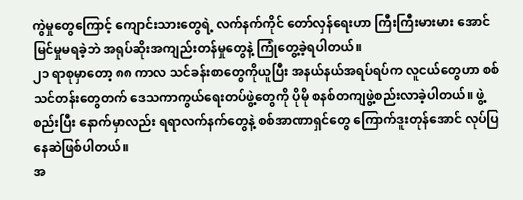ကွဲမှုတွေကြောင့် ကျောင်းသားတွေရဲ့ လက်နက်ကိုင် တော်လှန်ရေးဟာ ကြီးကြီးမားမား အောင်မြင်မှုမရခဲ့ဘဲ အရုပ်ဆိုးအကျည်းတန်မှုတွေနဲ့ ကြုံတွေ့ခဲ့ရပါတယ်။
၂၁ ရာစုမှာတော့ ၈၈ ကာလ သင်ခန်းစာတွေကိုယူပြီး အနယ်နယ်အရပ်ရပ်က လူငယ်တွေဟာ စစ်သင်တန်းတွေတက် ဒေသကာကွယ်ရေးတပ်ဖွဲ့တွေကို ပိုမို စနစ်တကျဖွဲ့စည်းလာခဲ့ပါတယ်။ ဖွဲ့စည်းပြီး နောက်မှာလည်း ရရာလက်နက်တွေနဲ့ စစ်အာဏာရှင်တွေ ကြောက်ဒူးတုန်အောင် လုပ်ပြနေဆဲဖြစ်ပါတယ်။
အ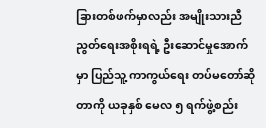ခြားတစ်ဖက်မှာလည်း အမျိုးသားညီညွတ်ရေးအစိုးရရဲ့ ဦးဆောင်မှုအောက်မှာ ပြည်သူ့ ကာကွယ်ရေး တပ်မတော်ဆိုတာကို ယခုနှစ် မေလ ၅ ရက်ဖွဲ့စည်း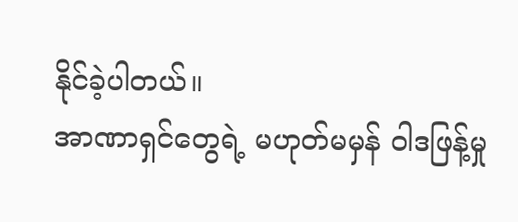နိုင်ခဲ့ပါတယ်။
အာဏာရှင်တွေရဲ့ မဟုတ်မမှန် ဝါဒဖြန့်မှု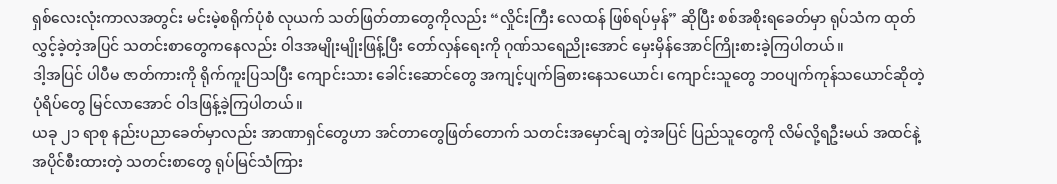ရှစ်လေးလုံးကာလအတွင်း မင်းမဲ့စရိုက်ပုံစံ လုယက် သတ်ဖြတ်တာတွေကိုလည်း “လှိုင်းကြီး လေထန် ဖြစ်ရပ်မှန်” ဆိုပြီး စစ်အစိုးရခေတ်မှာ ရုပ်သံက ထုတ်လွှင့်ခဲ့တဲ့အပြင် သတင်းစာတွေကနေလည်း ဝါဒအမျိုးမျိုးဖြန့်ပြီး တော်လှန်ရေးကို ဂုဏ်သရေညိုးအောင် မှေးမှိန်အောင်ကြိုးစားခဲ့ကြပါတယ်။
ဒါ့အပြင် ပါပီမ ဇာတ်ကားကို ရိုက်ကူးပြသပြီး ကျောင်းသား ခေါင်းဆောင်တွေ အကျင့်ပျက်ခြစားနေသယောင်၊ ကျောင်းသူတွေ ဘဝပျက်ကုန်သယောင်ဆိုတဲ့ ပုံရိပ်တွေ မြင်လာအောင် ဝါဒဖြန့်ခဲ့ကြပါတယ်။
ယခု ၂၁ ရာစု နည်းပညာခေတ်မှာလည်း အာဏာရှင်တွေဟာ အင်တာတွေဖြတ်တောက် သတင်းအမှောင်ချ တဲ့အပြင် ပြည်သူတွေကို လိမ်လို့ရဦးမယ် အထင်နဲ့ အပိုင်စီးထားတဲ့ သတင်းစာတွေ ရုပ်မြင်သံကြား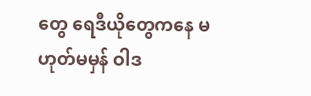တွေ ရေဒီယိုတွေကနေ မဟုတ်မမှန် ဝါဒ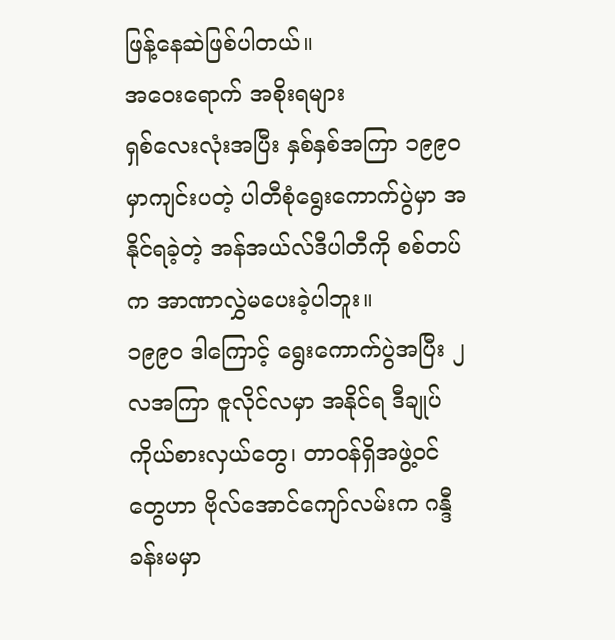ဖြန့်နေဆဲဖြစ်ပါတယ်။
အဝေးရောက် အစိုးရများ
ရှစ်လေးလုံးအပြီး နှစ်နှစ်အကြာ ၁၉၉၀ မှာကျင်းပတဲ့ ပါတီစုံရွေးကောက်ပွဲမှာ အနိုင်ရခဲ့တဲ့ အန်အယ်လ်ဒီပါတီကို စစ်တပ်က အာဏာလွှဲမပေးခဲ့ပါဘူး။
၁၉၉၀ ဒါကြောင့် ရွေးကောက်ပွဲအပြီး ၂ လအကြာ ဇူလိုင်လမှာ အနိုင်ရ ဒီချုပ်ကိုယ်စားလှယ်တွေ၊ တာဝန်ရှိအဖွဲ့ဝင်တွေဟာ ဗိုလ်အောင်ကျော်လမ်းက ဂန္ဒီခန်းမမှာ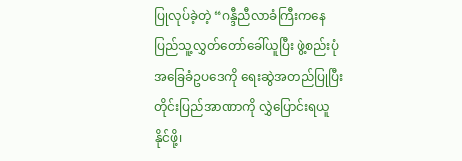ပြုလုပ်ခဲ့တဲ့ “ဂန္ဒီညီလာခံကြီးကနေ ပြည်သူ့လွှတ်တော်ခေါ်ယူပြီး ဖွဲ့စည်းပုံအခြေခံဥပဒေကို ရေးဆွဲအတည်ပြုပြီး တိုင်းပြည်အာဏာကို လွှဲပြောင်းရယူနိုင်ဖို့၊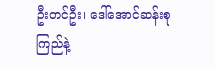ဦးတင်ဦး၊ ဒေါ်အောင်ဆန်းစုကြည်နဲ့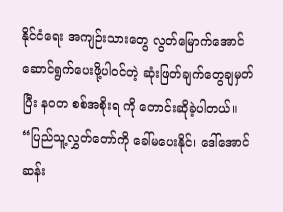နိုင်ငံရေး အကျဉ်းသားတွေ လွတ်မြောက်အောင် ဆောင်ရွက်ပေးဖို့ပါဝင်တဲ့ ဆုံးဖြတ်ချက်တွေချမှတ်ပြီး နဝတ စစ်အစိုးရ ကို တောင်းဆိုခဲ့ပါတယ်။
“ပြည်သူ့လွှတ်တော်ကို ခေါ်မပေးနိုင်၊ ဒေါ်အောင်ဆန်း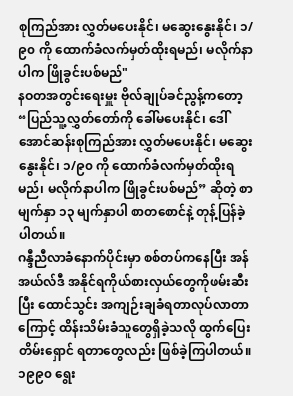စုကြည်အား လွှတ်မပေးနိုင်၊ မဆွေးနွေးနိုင်၊ ၁/၉၀ ကို ထောက်ခံလက်မှတ်ထိုးရမည်၊ မလိုက်နာပါက ဖြိုခွင်းပစ်မည်"
နဝတအတွင်းရေးမှူး ဗိုလ်ချုပ်ခင်ညွန့်ကတော့ “ပြည်သူ့လွှတ်တော်ကို ခေါ်မပေးနိုင်၊ ဒေါ်အောင်ဆန်းစုကြည်အား လွှတ်မပေးနိုင်၊ မဆွေးနွေးနိုင်၊ ၁/၉၀ ကို ထောက်ခံလက်မှတ်ထိုးရမည်၊ မလိုက်နာပါက ဖြိုခွင်းပစ်မည်” ဆိုတဲ့ စာမျက်နှာ ၁၃ မျက်နှာပါ စာတစောင်နဲ့ တုန့်ပြန်ခဲ့ပါတယ်။
ဂန္ဒီညီလာခံနောက်ပိုင်းမှာ စစ်တပ်ကနေပြီး အန်အယ်လ်ဒီ အနိုင်ရကိုယ်စားလှယ်တွေကိုဖမ်းဆီးပြီး ထောင်သွင်း အကျဉ်းချခံရတာလုပ်လာတာကြောင့် ထိန်းသိမ်းခံသူတွေရှိခဲ့သလို ထွက်ပြေးတိမ်းရှောင် ရတာတွေလည်း ဖြစ်ခဲ့ကြပါတယ်။
၁၉၉၀ ရွေး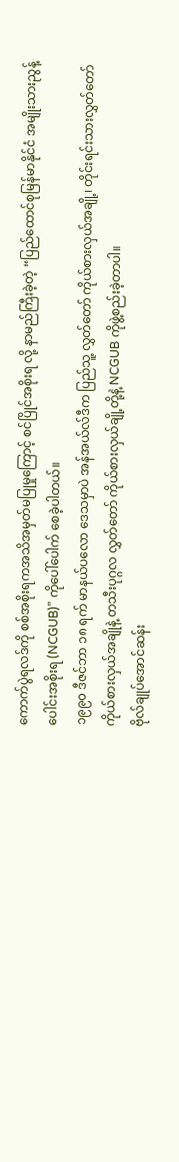ကောက်ပွဲရလဒ်ကို စစ်အစိုးရကအသိအမှတ်မပြုမှုကြောင့် စင်ပြိုင်အစိုးရ လို့ နာမည်ကြီးခဲ့တဲ့ “ပြည်ထောင်စုမြန်မာနိုင်ငံ အမျိုးသားညွန့်ပေါင်းအစိုးရ (NCGUB)” ကိုပေါ်ပေါက် စေခဲ့ပါတယ်။
၁၉၉၀ ဒီဇင်ဘာ ၁၈ ရက် မာနယ်ပလော ဒေသမှာပဲ အန်အယ်လ်ဒီက ပြည်သူ့ လွှတ်တော် ကိုယ်စားလှယ်အချို့၊ တိုင်းရင်းသားလွှတ်တော်ကိုယ်စားလှယ်အချိုနဲ့ တသီးပုဂ္ဂလ လွှတ်တော် ကိုယ်စားလှယ်ချို့တို့နဲ့ NCGUB ကိုဖွဲ့စည်းခဲ့တာပါ။
ဗိုလ်ချုပ်အောင်ဆန်း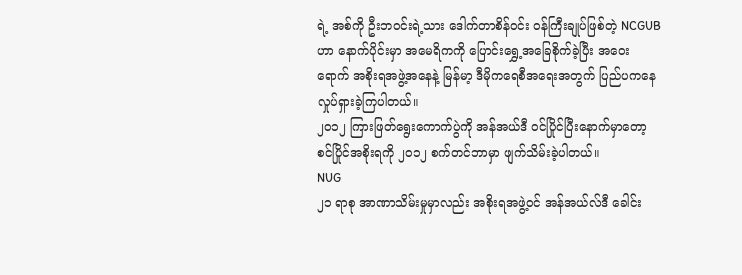ရဲ့ အစ်ကို ဦးဘဝင်းရဲ့သား ဒေါက်တာစိန်ဝင်း ဝန်ကြီးချုပ်ဖြစ်တဲ့ NCGUB ဟာ နောက်ပိုင်းမှာ အမေရိကကို ပြောင်းရွှေ့အခြေစိုက်ခဲ့ပြီး အဝေးရောက် အစိုးရအဖွဲ့အနေနဲ့ မြန်မာ့ ဒီမိုကရေစီအရေးအတွက် ပြည်ပကနေလှုပ်ရှားခဲ့ကြပါတယ်။
၂၀၁၂ ကြားဖြတ်ရွေးကောက်ပွဲကို အန်အယ်ဒီ ဝင်ပြိုင်ပြီးနောက်မှာတော့ စင်ပြိုင်အစိုးရကို ၂၀၁၂ စက်တင်ဘာမှာ ဖျက်သိမ်းခဲ့ပါတယ်။
NUG
၂၁ ရာစု အာဏာသိမ်းမှုမှာလည်း အစိုးရအဖွဲ့ဝင် အန်အယ်လ်ဒီ ခေါင်း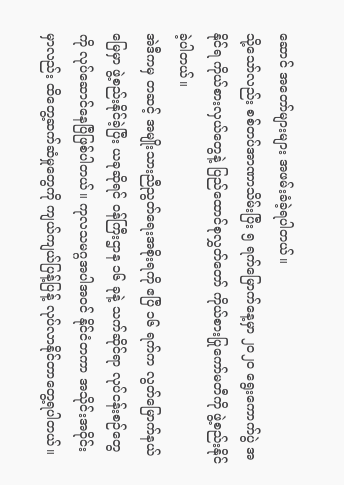ဆောင် အတော်များများ အဖမ်းခံခဲ့ရပါတယ်။
သို့သော်လည်း စစ်တပ်အာဏာသိမ်းပြီး ၅ ရက်မြောက်နေ့မှာ ၂၀၂၀ ရွေးကောက်ပွဲ အနိုင်ရ ကိုယ်စားလှယ်တွေနဲ့ ပြည်ထောင်စုလွှတ်တော် ကိုယ်စားပြုကော်မတီကို ဖွဲ့စည်းနိုင်ခဲ့ပါတယ်။
အဲဒီကမှ တဆင့် အမျိုးသားညီညွတ်ရေးအစိုးရကို ဧပြီ ၁၆ ရက်က လွတ်မြောက်နယ်မြေမှာ ဖွဲ့စည်းနိုင်ခဲ့ပြီး ယခုဆိုရင် ဝန်ကြီးဌာန ၁၆ ခုနဲ့ သက်ဆိုင်ရာ လုပ်ငန်းစဉ်တွေကို လုပ်ဆောင်နေပြီဖြစ်ပါတယ်။ ကုလသမဂ္ဂအပါအဝင် နိုင်ငံတကာ အသိုင်းအဝိုင်းမှာလည်း ထိတွေ့ဆက်ဆံမှုတွေကို ကျယ်ကျယ်ပြန့်ပြန့် လုပ်လာနိုင်တာတွေ့ရပါတယ်။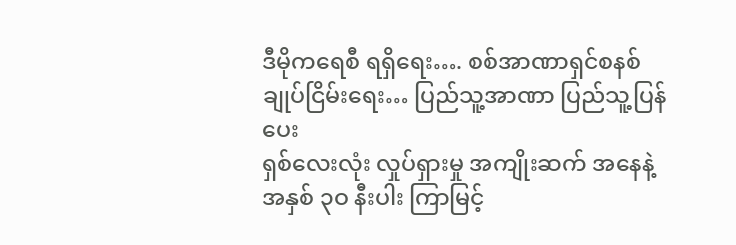ဒီမိုကရေစီ ရရှိရေး…. စစ်အာဏာရှင်စနစ် ချုပ်ငြိမ်းရေး… ပြည်သူ့အာဏာ ပြည်သူ့ပြန်ပေး
ရှစ်လေးလုံး လှုပ်ရှားမှု အကျိုးဆက် အနေနဲ့ အနှစ် ၃ဝ နီးပါး ကြာမြင့်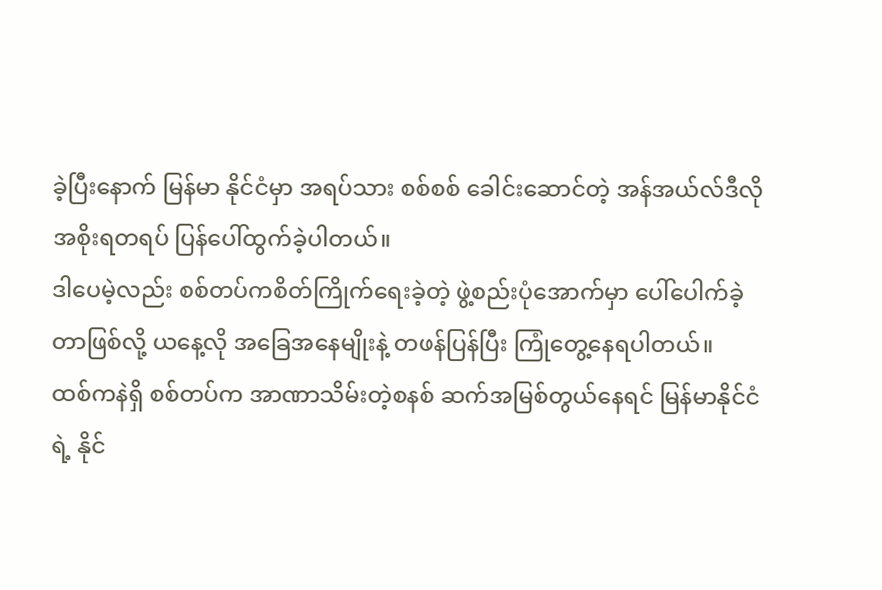ခဲ့ပြီးနောက် မြန်မာ နိုင်ငံမှာ အရပ်သား စစ်စစ် ခေါင်းဆောင်တဲ့ အန်အယ်လ်ဒီလို အစိုးရတရပ် ပြန်ပေါ်ထွက်ခဲ့ပါတယ်။
ဒါပေမဲ့လည်း စစ်တပ်ကစိတ်ကြိုက်ရေးခဲ့တဲ့ ဖွဲ့စည်းပုံအောက်မှာ ပေါ်ပေါက်ခဲ့တာဖြစ်လို့ ယနေ့လို အခြေအနေမျိုးနဲ့ တဖန်ပြန်ပြီး ကြုံတွေ့နေရပါတယ်။
ထစ်ကနဲရှိ စစ်တပ်က အာဏာသိမ်းတဲ့စနစ် ဆက်အမြစ်တွယ်နေရင် မြန်မာနိုင်ငံရဲ့ နိုင်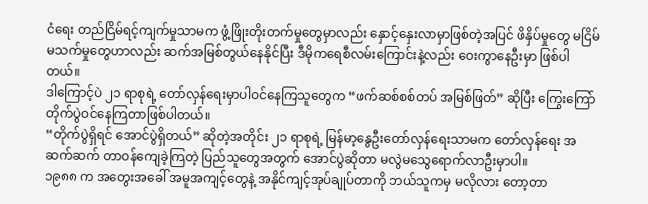ငံရေး တည်ငြိမ်ရင့်ကျက်မှုသာမက ဖွံ့ဖြိုးတိုးတက်မှုတွေမှာလည်း နှောင့်နှေးလာမှာဖြစ်တဲ့အပြင် ဖိနှိပ်မှုတွေ မငြိမ်မသက်မှုတွေဟာလည်း ဆက်အမြစ်တွယ်နေနိုင်ပြီး ဒီမိုကရေစီလမ်းကြောင်းနဲ့လည်း ဝေးကွာနေဦးမှာ ဖြစ်ပါတယ်။
ဒါကြောင့်ပဲ ၂၁ ရာစုရဲ့ တော်လှန်ရေးမှာပါဝင်နေကြသူတွေက “ဖက်ဆစ်စစ်တပ် အမြစ်ဖြတ်” ဆိုပြီး ကြွေးကြော်တိုက်ပွဲဝင်နေကြတာဖြစ်ပါတယ်။
“တိုက်ပွဲရှိရင် အောင်ပွဲရှိတယ်” ဆိုတဲ့အတိုင်း ၂၁ ရာစုရဲ့ မြန်မာ့နွေဦးတော်လှန်ရေးသာမက တော်လှန်ရေး အဆက်ဆက် တာဝန်ကျေခဲ့ကြတဲ့ ပြည်သူတွေအတွက် အောင်ပွဲဆိုတာ မလွဲမသွေရောက်လာဦးမှာပါ။
၁၉၈၈ က အတွေးအခေါ် အမူအကျင့်တွေနဲ့ အနိုင်ကျင့်အုပ်ချုပ်တာကို ဘယ်သူကမှ မလိုလား တော့တာ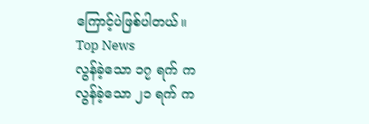ကြောင့်ပဲဖြစ်ပါတယ်။
Top News
လွန်ခဲ့သော ၁၇ ရက် က
လွန်ခဲ့သော ၂၁ ရက် က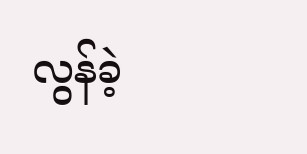လွန်ခဲ့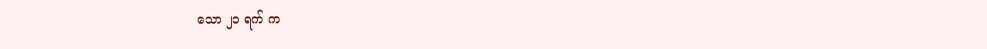သော ၂၁ ရက် က